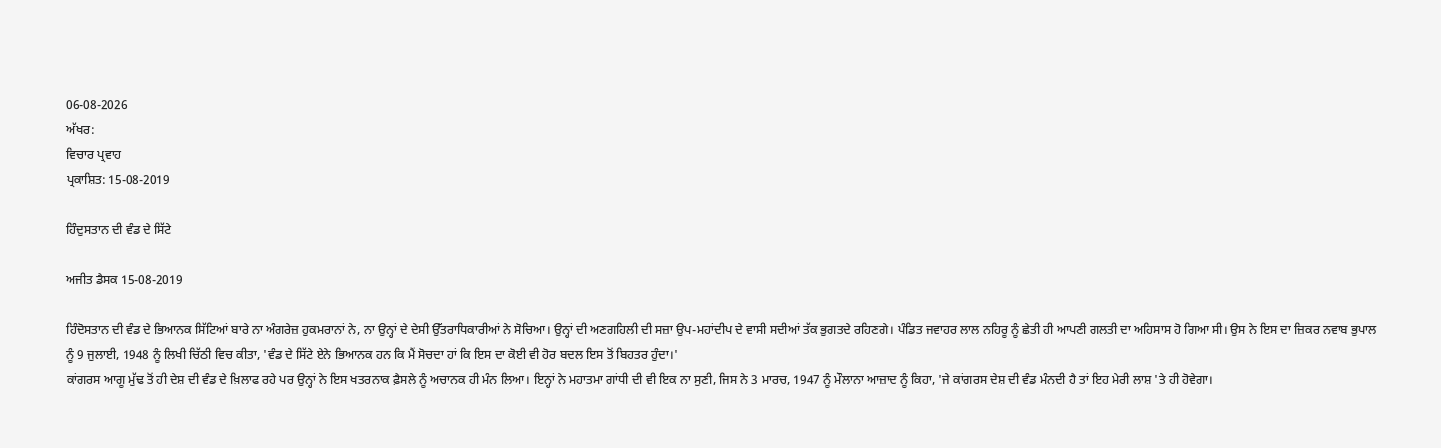06-08-2026
ਅੱਖਰ:
ਵਿਚਾਰ ਪ੍ਰਵਾਹ
ਪ੍ਰਕਾਸ਼ਿਤ: 15-08-2019

ਹਿੰਦੁਸਤਾਨ ਦੀ ਵੰਡ ਦੇ ਸਿੱਟੇ

ਅਜੀਤ ਡੈਸਕ 15-08-2019

ਹਿੰਦੋਸਤਾਨ ਦੀ ਵੰਡ ਦੇ ਭਿਆਨਕ ਸਿੱਟਿਆਂ ਬਾਰੇ ਨਾ ਅੰਗਰੇਜ਼ ਹੁਕਮਰਾਨਾਂ ਨੇ, ਨਾ ਉਨ੍ਹਾਂ ਦੇ ਦੇਸੀ ਉੱਤਰਾਧਿਕਾਰੀਆਂ ਨੇ ਸੋਚਿਆ। ਉਨ੍ਹਾਂ ਦੀ ਅਣਗਹਿਲੀ ਦੀ ਸਜ਼ਾ ਉਪ-ਮਹਾਂਦੀਪ ਦੇ ਵਾਸੀ ਸਦੀਆਂ ਤੱਕ ਭੁਗਤਦੇ ਰਹਿਣਗੇ। ਪੰਡਿਤ ਜਵਾਹਰ ਲਾਲ ਨਹਿਰੂ ਨੂੰ ਛੇਤੀ ਹੀ ਆਪਣੀ ਗਲਤੀ ਦਾ ਅਹਿਸਾਸ ਹੋ ਗਿਆ ਸੀ। ਉਸ ਨੇ ਇਸ ਦਾ ਜ਼ਿਕਰ ਨਵਾਬ ਭੁਪਾਲ ਨੂੰ 9 ਜੁਲਾਈ, 1948 ਨੂੰ ਲਿਖੀ ਚਿੱਠੀ ਵਿਚ ਕੀਤਾ, 'ਵੰਡ ਦੇ ਸਿੱਟੇ ਏਨੇ ਭਿਆਨਕ ਹਨ ਕਿ ਮੈਂ ਸੋਚਦਾ ਹਾਂ ਕਿ ਇਸ ਦਾ ਕੋਈ ਵੀ ਹੋਰ ਬਦਲ ਇਸ ਤੋਂ ਬਿਹਤਰ ਹੁੰਦਾ।'
ਕਾਂਗਰਸ ਆਗੂ ਮੁੱਢ ਤੋਂ ਹੀ ਦੇਸ਼ ਦੀ ਵੰਡ ਦੇ ਖ਼ਿਲਾਫ ਰਹੇ ਪਰ ਉਨ੍ਹਾਂ ਨੇ ਇਸ ਖਤਰਨਾਕ ਫ਼ੈਸਲੇ ਨੂੰ ਅਚਾਨਕ ਹੀ ਮੰਨ ਲਿਆ। ਇਨ੍ਹਾਂ ਨੇ ਮਹਾਤਮਾ ਗਾਂਧੀ ਦੀ ਵੀ ਇਕ ਨਾ ਸੁਣੀ, ਜਿਸ ਨੇ 3 ਮਾਰਚ, 1947 ਨੂੰ ਮੌਲਾਨਾ ਆਜ਼ਾਦ ਨੂੰ ਕਿਹਾ, 'ਜੇ ਕਾਂਗਰਸ ਦੇਸ਼ ਦੀ ਵੰਡ ਮੰਨਦੀ ਹੈ ਤਾਂ ਇਹ ਮੇਰੀ ਲਾਸ਼ 'ਤੇ ਹੀ ਹੋਵੇਗਾ।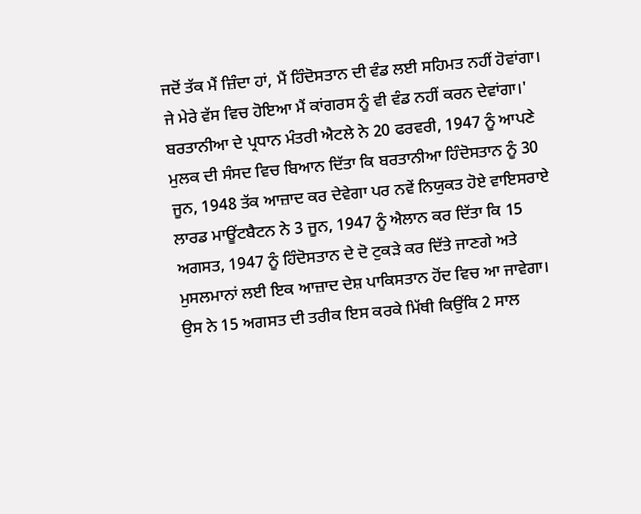ਜਦੋਂ ਤੱਕ ਮੈਂ ਜ਼ਿੰਦਾ ਹਾਂ, ਮੈਂ ਹਿੰਦੋਸਤਾਨ ਦੀ ਵੰਡ ਲਈ ਸਹਿਮਤ ਨਹੀਂ ਹੋਵਾਂਗਾ। ਜੇ ਮੇਰੇ ਵੱਸ ਵਿਚ ਹੋਇਆ ਮੈਂ ਕਾਂਗਰਸ ਨੂੰ ਵੀ ਵੰਡ ਨਹੀਂ ਕਰਨ ਦੇਵਾਂਗਾ।'
ਬਰਤਾਨੀਆ ਦੇ ਪ੍ਰਧਾਨ ਮੰਤਰੀ ਐਟਲੇ ਨੇ 20 ਫਰਵਰੀ, 1947 ਨੂੰ ਆਪਣੇ ਮੁਲਕ ਦੀ ਸੰਸਦ ਵਿਚ ਬਿਆਨ ਦਿੱਤਾ ਕਿ ਬਰਤਾਨੀਆ ਹਿੰਦੋਸਤਾਨ ਨੂੰ 30 ਜੂਨ, 1948 ਤੱਕ ਆਜ਼ਾਦ ਕਰ ਦੇਵੇਗਾ ਪਰ ਨਵੇਂ ਨਿਯੁਕਤ ਹੋਏ ਵਾਇਸਰਾਏ ਲਾਰਡ ਮਾਊਂਟਬੈਟਨ ਨੇ 3 ਜੂਨ, 1947 ਨੂੰ ਐਲਾਨ ਕਰ ਦਿੱਤਾ ਕਿ 15 ਅਗਸਤ, 1947 ਨੂੰ ਹਿੰਦੋਸਤਾਨ ਦੇ ਦੋ ਟੁਕੜੇ ਕਰ ਦਿੱਤੇ ਜਾਣਗੇ ਅਤੇ ਮੁਸਲਮਾਨਾਂ ਲਈ ਇਕ ਆਜ਼ਾਦ ਦੇਸ਼ ਪਾਕਿਸਤਾਨ ਹੋਂਦ ਵਿਚ ਆ ਜਾਵੇਗਾ। ਉਸ ਨੇ 15 ਅਗਸਤ ਦੀ ਤਰੀਕ ਇਸ ਕਰਕੇ ਮਿੱਥੀ ਕਿਉਂਕਿ 2 ਸਾਲ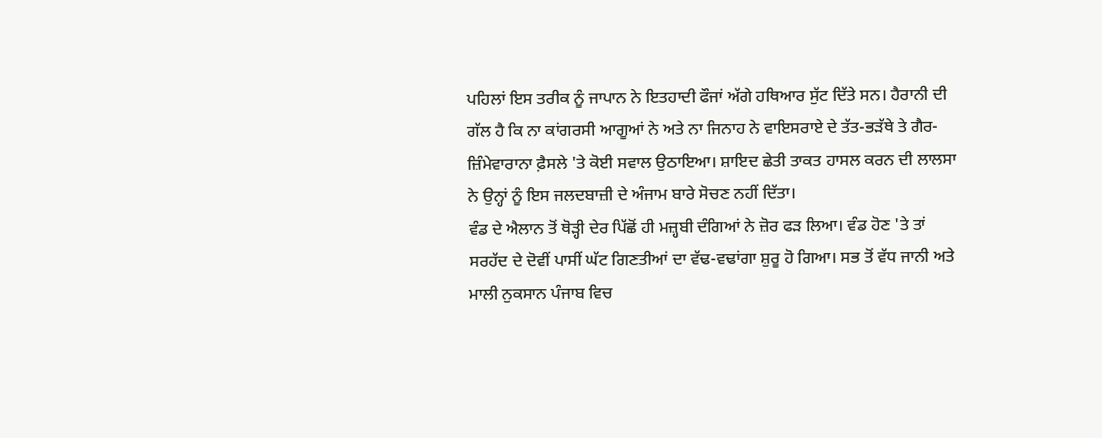ਪਹਿਲਾਂ ਇਸ ਤਰੀਕ ਨੂੰ ਜਾਪਾਨ ਨੇ ਇਤਹਾਦੀ ਫੌਜਾਂ ਅੱਗੇ ਹਥਿਆਰ ਸੁੱਟ ਦਿੱਤੇ ਸਨ। ਹੈਰਾਨੀ ਦੀ ਗੱਲ ਹੈ ਕਿ ਨਾ ਕਾਂਗਰਸੀ ਆਗੂਆਂ ਨੇ ਅਤੇ ਨਾ ਜਿਨਾਹ ਨੇ ਵਾਇਸਰਾਏ ਦੇ ਤੱਤ-ਭੜੱਥੇ ਤੇ ਗੈਰ-ਜ਼ਿੰਮੇਵਾਰਾਨਾ ਫ਼ੈਸਲੇ 'ਤੇ ਕੋਈ ਸਵਾਲ ਉਠਾਇਆ। ਸ਼ਾਇਦ ਛੇਤੀ ਤਾਕਤ ਹਾਸਲ ਕਰਨ ਦੀ ਲਾਲਸਾ ਨੇ ਉਨ੍ਹਾਂ ਨੂੰ ਇਸ ਜਲਦਬਾਜ਼ੀ ਦੇ ਅੰਜਾਮ ਬਾਰੇ ਸੋਚਣ ਨਹੀਂ ਦਿੱਤਾ।
ਵੰਡ ਦੇ ਐਲਾਨ ਤੋਂ ਥੋੜ੍ਹੀ ਦੇਰ ਪਿੱਛੋਂ ਹੀ ਮਜ਼੍ਹਬੀ ਦੰਗਿਆਂ ਨੇ ਜ਼ੋਰ ਫੜ ਲਿਆ। ਵੰਡ ਹੋਣ 'ਤੇ ਤਾਂ ਸਰਹੱਦ ਦੇ ਦੋਵੀਂ ਪਾਸੀਂ ਘੱਟ ਗਿਣਤੀਆਂ ਦਾ ਵੱਢ-ਵਢਾਂਗਾ ਸ਼ੁਰੂ ਹੋ ਗਿਆ। ਸਭ ਤੋਂ ਵੱਧ ਜਾਨੀ ਅਤੇ ਮਾਲੀ ਨੁਕਸਾਨ ਪੰਜਾਬ ਵਿਚ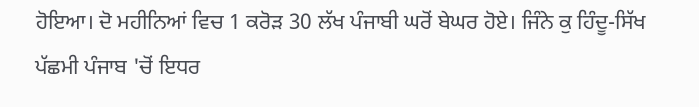ਹੋਇਆ। ਦੋ ਮਹੀਨਿਆਂ ਵਿਚ 1 ਕਰੋੜ 30 ਲੱਖ ਪੰਜਾਬੀ ਘਰੋਂ ਬੇਘਰ ਹੋਏ। ਜਿੰਨੇ ਕੁ ਹਿੰਦੂ-ਸਿੱਖ ਪੱਛਮੀ ਪੰਜਾਬ 'ਚੋਂ ਇਧਰ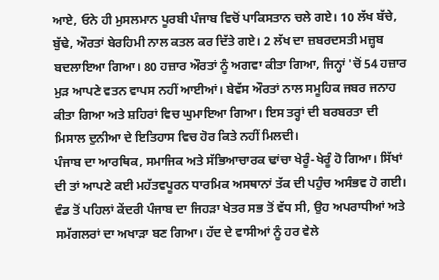ਆਏ, ਓਨੇ ਹੀ ਮੁਸਲਮਾਨ ਪੂਰਬੀ ਪੰਜਾਬ ਵਿਚੋਂ ਪਾਕਿਸਤਾਨ ਚਲੇ ਗਏ। 10 ਲੱਖ ਬੱਚੇ, ਬੁੱਢੇ, ਔਰਤਾਂ ਬੇਰਹਿਮੀ ਨਾਲ ਕਤਲ ਕਰ ਦਿੱਤੇ ਗਏ। 2 ਲੱਖ ਦਾ ਜ਼ਬਰਦਸਤੀ ਮਜ਼੍ਹਬ ਬਦਲਾਇਆ ਗਿਆ। 80 ਹਜ਼ਾਰ ਔਰਤਾਂ ਨੂੰ ਅਗਵਾ ਕੀਤਾ ਗਿਆ, ਜਿਨ੍ਹਾਂ 'ਚੋਂ 54 ਹਜ਼ਾਰ ਮੁੜ ਆਪਣੇ ਵਤਨ ਵਾਪਸ ਨਹੀਂ ਆਈਆਂ। ਬੇਵੱਸ ਔਰਤਾਂ ਨਾਲ ਸਮੂਹਿਕ ਜਬਰ ਜਨਾਹ ਕੀਤਾ ਗਿਆ ਅਤੇ ਸ਼ਹਿਰਾਂ ਵਿਚ ਘੁਮਾਇਆ ਗਿਆ। ਇਸ ਤਰ੍ਹਾਂ ਦੀ ਬਰਬਰਤਾ ਦੀ ਮਿਸਾਲ ਦੁਨੀਆ ਦੇ ਇਤਿਹਾਸ ਵਿਚ ਹੋਰ ਕਿਤੇ ਨਹੀਂ ਮਿਲਦੀ।
ਪੰਜਾਬ ਦਾ ਆਰਥਿਕ, ਸਮਾਜਿਕ ਅਤੇ ਸੱਭਿਆਚਾਰਕ ਢਾਂਚਾ ਖੇਰੂੰ-ਖੇਰੂੰ ਹੋ ਗਿਆ। ਸਿੱਖਾਂ ਦੀ ਤਾਂ ਆਪਣੇ ਕਈ ਮਹੱਤਵਪੂਰਨ ਧਾਰਮਿਕ ਅਸਥਾਨਾਂ ਤੱਕ ਦੀ ਪਹੁੰਚ ਅਸੰਭਵ ਹੋ ਗਈ। ਵੰਡ ਤੋਂ ਪਹਿਲਾਂ ਕੇਂਦਰੀ ਪੰਜਾਬ ਦਾ ਜਿਹੜਾ ਖੇਤਰ ਸਭ ਤੋਂ ਵੱਧ ਸੀ, ਉਹ ਅਪਰਾਧੀਆਂ ਅਤੇ ਸਮੱਗਲਰਾਂ ਦਾ ਅਖਾੜਾ ਬਣ ਗਿਆ। ਹੱਦ ਦੇ ਵਾਸੀਆਂ ਨੂੰ ਹਰ ਵੇਲੇ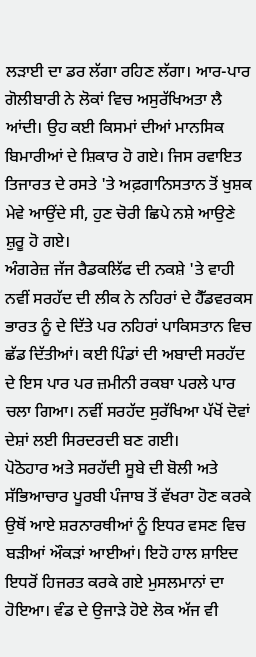ਲੜਾਈ ਦਾ ਡਰ ਲੱਗਾ ਰਹਿਣ ਲੱਗਾ। ਆਰ-ਪਾਰ ਗੋਲੀਬਾਰੀ ਨੇ ਲੋਕਾਂ ਵਿਚ ਅਸੁਰੱਖਿਅਤਾ ਲੈ ਆਂਦੀ। ਉਹ ਕਈ ਕਿਸਮਾਂ ਦੀਆਂ ਮਾਨਸਿਕ ਬਿਮਾਰੀਆਂ ਦੇ ਸ਼ਿਕਾਰ ਹੋ ਗਏ। ਜਿਸ ਰਵਾਇਤ ਤਿਜਾਰਤ ਦੇ ਰਸਤੇ 'ਤੇ ਅਫ਼ਗਾਨਿਸਤਾਨ ਤੋਂ ਖੁਸ਼ਕ ਮੇਵੇ ਆਉਂਦੇ ਸੀ, ਹੁਣ ਚੋਰੀ ਛਿਪੇ ਨਸ਼ੇ ਆਉਣੇ ਸ਼ੁਰੂ ਹੋ ਗਏ।
ਅੰਗਰੇਜ਼ ਜੱਜ ਰੈਡਕਲਿੱਫ ਦੀ ਨਕਸ਼ੇ 'ਤੇ ਵਾਹੀ ਨਵੀਂ ਸਰਹੱਦ ਦੀ ਲੀਕ ਨੇ ਨਹਿਰਾਂ ਦੇ ਹੈੱਡਵਰਕਸ ਭਾਰਤ ਨੂੰ ਦੇ ਦਿੱਤੇ ਪਰ ਨਹਿਰਾਂ ਪਾਕਿਸਤਾਨ ਵਿਚ ਛੱਡ ਦਿੱਤੀਆਂ। ਕਈ ਪਿੰਡਾਂ ਦੀ ਅਬਾਦੀ ਸਰਹੱਦ ਦੇ ਇਸ ਪਾਰ ਪਰ ਜ਼ਮੀਨੀ ਰਕਬਾ ਪਰਲੇ ਪਾਰ ਚਲਾ ਗਿਆ। ਨਵੀਂ ਸਰਹੱਦ ਸੁਰੱਖਿਆ ਪੱਖੋਂ ਦੋਵਾਂ ਦੇਸ਼ਾਂ ਲਈ ਸਿਰਦਰਦੀ ਬਣ ਗਈ।
ਪੋਠੋਹਾਰ ਅਤੇ ਸਰਹੱਦੀ ਸੂਬੇ ਦੀ ਬੋਲੀ ਅਤੇ ਸੱਭਿਆਚਾਰ ਪੂਰਬੀ ਪੰਜਾਬ ਤੋਂ ਵੱਖਰਾ ਹੋਣ ਕਰਕੇ ਉਥੋਂ ਆਏ ਸ਼ਰਨਾਰਥੀਆਂ ਨੂੰ ਇਧਰ ਵਸਣ ਵਿਚ ਬੜੀਆਂ ਔਕੜਾਂ ਆਈਆਂ। ਇਹੋ ਹਾਲ ਸ਼ਾਇਦ ਇਧਰੋਂ ਹਿਜਰਤ ਕਰਕੇ ਗਏ ਮੁਸਲਮਾਨਾਂ ਦਾ ਹੋਇਆ। ਵੰਡ ਦੇ ਉਜਾੜੇ ਹੋਏ ਲੋਕ ਅੱਜ ਵੀ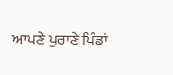ਆਪਣੇ ਪੁਰਾਣੇ ਪਿੰਡਾਂ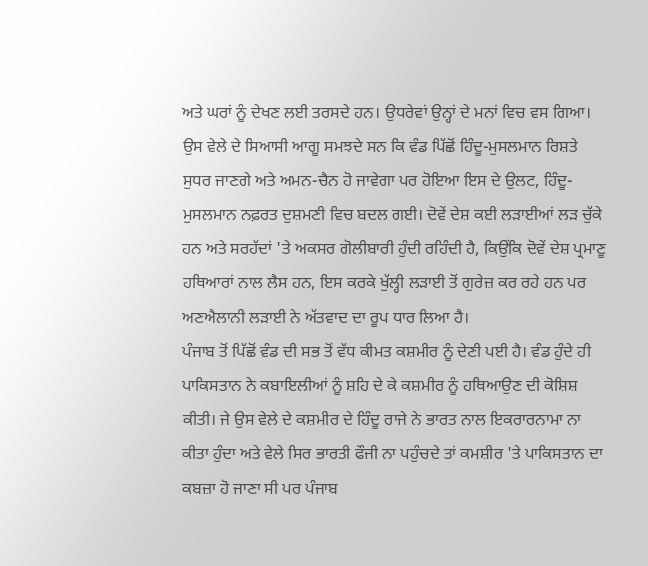ਅਤੇ ਘਰਾਂ ਨੂੰ ਦੇਖਣ ਲਈ ਤਰਸਦੇ ਹਨ। ਉਧਰੇਵਾਂ ਉਨ੍ਹਾਂ ਦੇ ਮਨਾਂ ਵਿਚ ਵਸ ਗਿਆ। ਉਸ ਵੇਲੇ ਦੇ ਸਿਆਸੀ ਆਗੂ ਸਮਝਦੇ ਸਨ ਕਿ ਵੰਡ ਪਿੱਛੋਂ ਹਿੰਦੂ-ਮੁਸਲਮਾਨ ਰਿਸ਼ਤੇ ਸੁਧਰ ਜਾਣਗੇ ਅਤੇ ਅਮਨ-ਚੈਨ ਹੋ ਜਾਵੇਗਾ ਪਰ ਹੋਇਆ ਇਸ ਦੇ ਉਲਟ, ਹਿੰਦੂ-ਮੁਸਲਮਾਨ ਨਫ਼ਰਤ ਦੁਸ਼ਮਣੀ ਵਿਚ ਬਦਲ ਗਈ। ਦੋਵੇਂ ਦੇਸ਼ ਕਈ ਲੜਾਈਆਂ ਲੜ ਚੁੱਕੇ ਹਨ ਅਤੇ ਸਰਹੱਦਾਂ 'ਤੇ ਅਕਸਰ ਗੋਲੀਬਾਰੀ ਹੁੰਦੀ ਰਹਿੰਦੀ ਹੈ, ਕਿਉਂਕਿ ਦੋਵੇਂ ਦੇਸ਼ ਪ੍ਰਮਾਣੂ ਹਥਿਆਰਾਂ ਨਾਲ ਲੈਸ ਹਨ, ਇਸ ਕਰਕੇ ਖੁੱਲ੍ਹੀ ਲੜਾਈ ਤੋਂ ਗੁਰੇਜ਼ ਕਰ ਰਹੇ ਹਨ ਪਰ ਅਣਐਲਾਨੀ ਲੜਾਈ ਨੇ ਅੱਤਵਾਦ ਦਾ ਰੂਪ ਧਾਰ ਲਿਆ ਹੈ।
ਪੰਜਾਬ ਤੋਂ ਪਿੱਛੋਂ ਵੰਡ ਦੀ ਸਭ ਤੋਂ ਵੱਧ ਕੀਮਤ ਕਸ਼ਮੀਰ ਨੂੰ ਦੇਣੀ ਪਈ ਹੈ। ਵੰਡ ਹੁੰਦੇ ਹੀ ਪਾਕਿਸਤਾਨ ਨੇ ਕਬਾਇਲੀਆਂ ਨੂੰ ਸ਼ਹਿ ਦੇ ਕੇ ਕਸ਼ਮੀਰ ਨੂੰ ਹਥਿਆਉਣ ਦੀ ਕੋਸ਼ਿਸ਼ ਕੀਤੀ। ਜੇ ਉਸ ਵੇਲੇ ਦੇ ਕਸ਼ਮੀਰ ਦੇ ਹਿੰਦੂ ਰਾਜੇ ਨੇ ਭਾਰਤ ਨਾਲ ਇਕਰਾਰਨਾਮਾ ਨਾ ਕੀਤਾ ਹੁੰਦਾ ਅਤੇ ਵੇਲੇ ਸਿਰ ਭਾਰਤੀ ਫੌਜੀ ਨਾ ਪਹੁੰਚਦੇ ਤਾਂ ਕਮਸ਼ੀਰ 'ਤੇ ਪਾਕਿਸਤਾਨ ਦਾ ਕਬਜ਼ਾ ਹੋ ਜਾਣਾ ਸੀ ਪਰ ਪੰਜਾਬ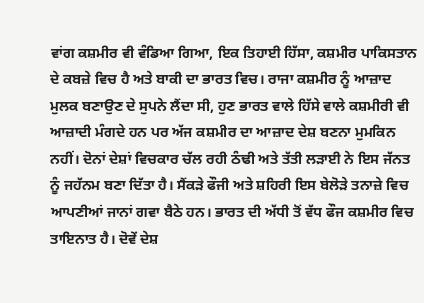ਵਾਂਗ ਕਸ਼ਮੀਰ ਵੀ ਵੰਡਿਆ ਗਿਆ, ਇਕ ਤਿਹਾਈ ਹਿੱਸਾ, ਕਸ਼ਮੀਰ ਪਾਕਿਸਤਾਨ ਦੇ ਕਬਜ਼ੇ ਵਿਚ ਹੈ ਅਤੇ ਬਾਕੀ ਦਾ ਭਾਰਤ ਵਿਚ। ਰਾਜਾ ਕਸ਼ਮੀਰ ਨੂੰ ਆਜ਼ਾਦ ਮੁਲਕ ਬਣਾਉਣ ਦੇ ਸੁਪਨੇ ਲੈਂਦਾ ਸੀ, ਹੁਣ ਭਾਰਤ ਵਾਲੇ ਹਿੱਸੇ ਵਾਲੇ ਕਸ਼ਮੀਰੀ ਵੀ ਆਜ਼ਾਦੀ ਮੰਗਦੇ ਹਨ ਪਰ ਅੱਜ ਕਸ਼ਮੀਰ ਦਾ ਆਜ਼ਾਦ ਦੇਸ਼ ਬਣਨਾ ਮੁਮਕਿਨ ਨਹੀਂ। ਦੋਨਾਂ ਦੇਸ਼ਾਂ ਵਿਚਕਾਰ ਚੱਲ ਰਹੀ ਠੰਢੀ ਅਤੇ ਤੱਤੀ ਲੜਾਈ ਨੇ ਇਸ ਜੱਨਤ ਨੂੰ ਜਹੱਨਮ ਬਣਾ ਦਿੱਤਾ ਹੈ। ਸੈਂਕੜੇ ਫੌਜੀ ਅਤੇ ਸ਼ਹਿਰੀ ਇਸ ਬੇਲੋੜੇ ਤਨਾਜ਼ੇ ਵਿਚ ਆਪਣੀਆਂ ਜਾਨਾਂ ਗਵਾ ਬੈਠੇ ਹਨ। ਭਾਰਤ ਦੀ ਅੱਧੀ ਤੋਂ ਵੱਧ ਫੌਜ ਕਸ਼ਮੀਰ ਵਿਚ ਤਾਇਨਾਤ ਹੈ। ਦੋਵੇਂ ਦੇਸ਼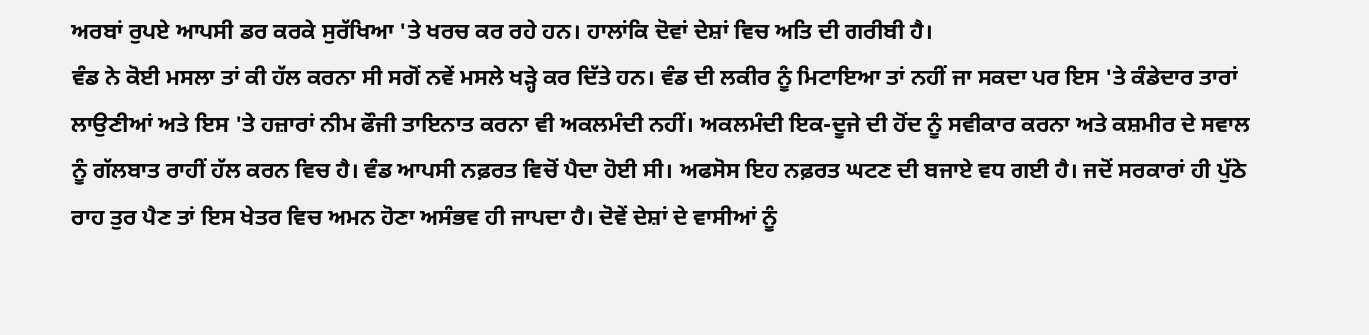ਅਰਬਾਂ ਰੁਪਏ ਆਪਸੀ ਡਰ ਕਰਕੇ ਸੁਰੱਖਿਆ 'ਤੇ ਖਰਚ ਕਰ ਰਹੇ ਹਨ। ਹਾਲਾਂਕਿ ਦੋਵਾਂ ਦੇਸ਼ਾਂ ਵਿਚ ਅਤਿ ਦੀ ਗਰੀਬੀ ਹੈ।
ਵੰਡ ਨੇ ਕੋਈ ਮਸਲਾ ਤਾਂ ਕੀ ਹੱਲ ਕਰਨਾ ਸੀ ਸਗੋਂ ਨਵੇਂ ਮਸਲੇ ਖੜ੍ਹੇ ਕਰ ਦਿੱਤੇ ਹਨ। ਵੰਡ ਦੀ ਲਕੀਰ ਨੂੰ ਮਿਟਾਇਆ ਤਾਂ ਨਹੀਂ ਜਾ ਸਕਦਾ ਪਰ ਇਸ 'ਤੇ ਕੰਡੇਦਾਰ ਤਾਰਾਂ ਲਾਉਣੀਆਂ ਅਤੇ ਇਸ 'ਤੇ ਹਜ਼ਾਰਾਂ ਨੀਮ ਫੌਜੀ ਤਾਇਨਾਤ ਕਰਨਾ ਵੀ ਅਕਲਮੰਦੀ ਨਹੀਂ। ਅਕਲਮੰਦੀ ਇਕ-ਦੂਜੇ ਦੀ ਹੋਂਦ ਨੂੰ ਸਵੀਕਾਰ ਕਰਨਾ ਅਤੇ ਕਸ਼ਮੀਰ ਦੇ ਸਵਾਲ ਨੂੰ ਗੱਲਬਾਤ ਰਾਹੀਂ ਹੱਲ ਕਰਨ ਵਿਚ ਹੈ। ਵੰਡ ਆਪਸੀ ਨਫ਼ਰਤ ਵਿਚੋਂ ਪੈਦਾ ਹੋਈ ਸੀ। ਅਫਸੋਸ ਇਹ ਨਫ਼ਰਤ ਘਟਣ ਦੀ ਬਜਾਏ ਵਧ ਗਈ ਹੈ। ਜਦੋਂ ਸਰਕਾਰਾਂ ਹੀ ਪੁੱਠੇ ਰਾਹ ਤੁਰ ਪੈਣ ਤਾਂ ਇਸ ਖੇਤਰ ਵਿਚ ਅਮਨ ਹੋਣਾ ਅਸੰਭਵ ਹੀ ਜਾਪਦਾ ਹੈ। ਦੋਵੇਂ ਦੇਸ਼ਾਂ ਦੇ ਵਾਸੀਆਂ ਨੂੰ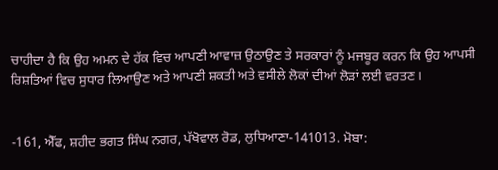ਚਾਹੀਦਾ ਹੈ ਕਿ ਉਹ ਅਮਨ ਦੇ ਹੱਕ ਵਿਚ ਆਪਣੀ ਆਵਾਜ਼ ਉਠਾਉਣ ਤੇ ਸਰਕਾਰਾਂ ਨੂੰ ਮਜਬੂਰ ਕਰਨ ਕਿ ਉਹ ਆਪਸੀ ਰਿਸ਼ਤਿਆਂ ਵਿਚ ਸੁਧਾਰ ਲਿਆਉਣ ਅਤੇ ਆਪਣੀ ਸ਼ਕਤੀ ਅਤੇ ਵਸੀਲੇ ਲੋਕਾਂ ਦੀਆਂ ਲੋੜਾਂ ਲਈ ਵਰਤਣ।


-161, ਐੱਫ, ਸ਼ਹੀਦ ਭਗਤ ਸਿੰਘ ਨਗਰ, ਪੱਖੋਵਾਲ ਰੋਡ, ਲੁਧਿਆਣਾ-141013. ਮੋਬਾ: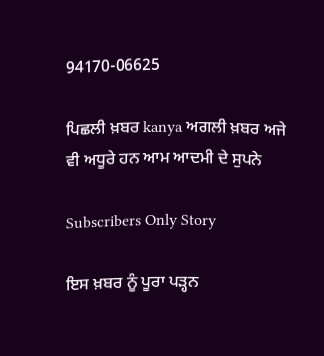94170-06625

ਪਿਛਲੀ ਖ਼ਬਰ kanya ਅਗਲੀ ਖ਼ਬਰ ਅਜੇ ਵੀ ਅਧੂਰੇ ਹਨ ਆਮ ਆਦਮੀ ਦੇ ਸੁਪਨੇ

Subscribers Only Story

ਇਸ ਖ਼ਬਰ ਨੂੰ ਪੂਰਾ ਪੜ੍ਹਨ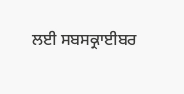ਲਈ ਸਬਸਕ੍ਰਾਈਬਰ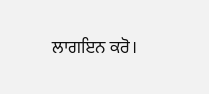ਲਾਗਇਨ ਕਰੋ।